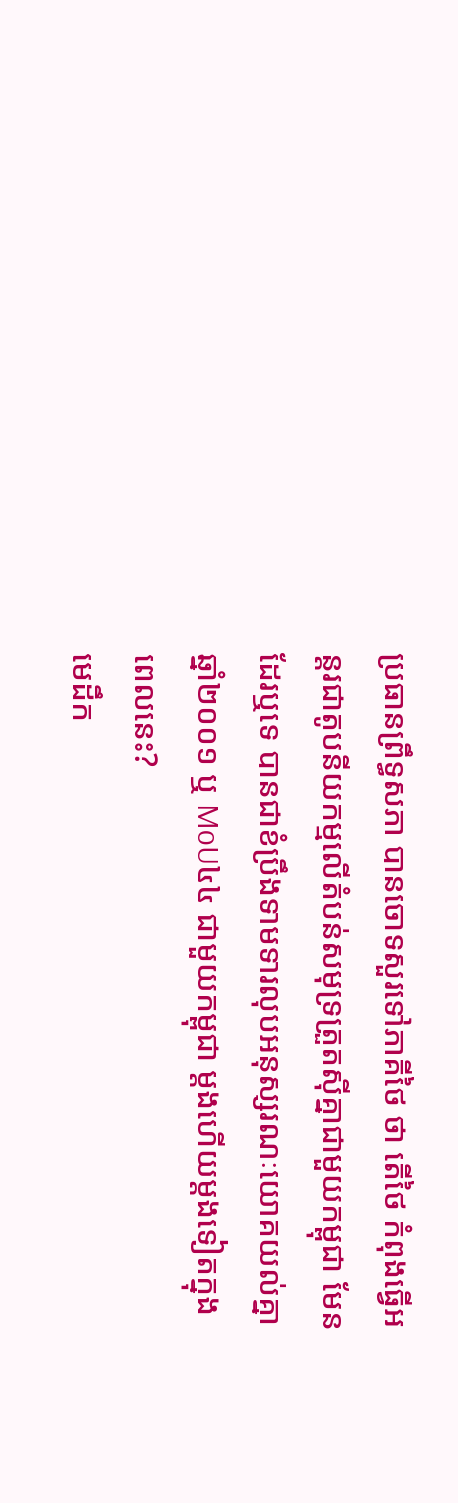ប្រធានព្រឹទ្ធសភា បានចោទសួរទៅភាគីថៃ ថា តើថៃ កំពុងធ្វើអន្តរជាតូបនីយកម្មលើតំបន់សមុទ្រត្រួតស៊ីគ្នាជាមួយកម្ពុជា មែនដែរឬទេ បានជាខំប្រឹងទាមទារលុបអនុស្សរណៈយោគយល់គ្នាឆ្នាំ២០០១ ឬ MoU៤៤ ជាមួយកម្ពុជា ម្តងហើយម្តងទៀតក្នុងពេលនេះ?
មេដឹក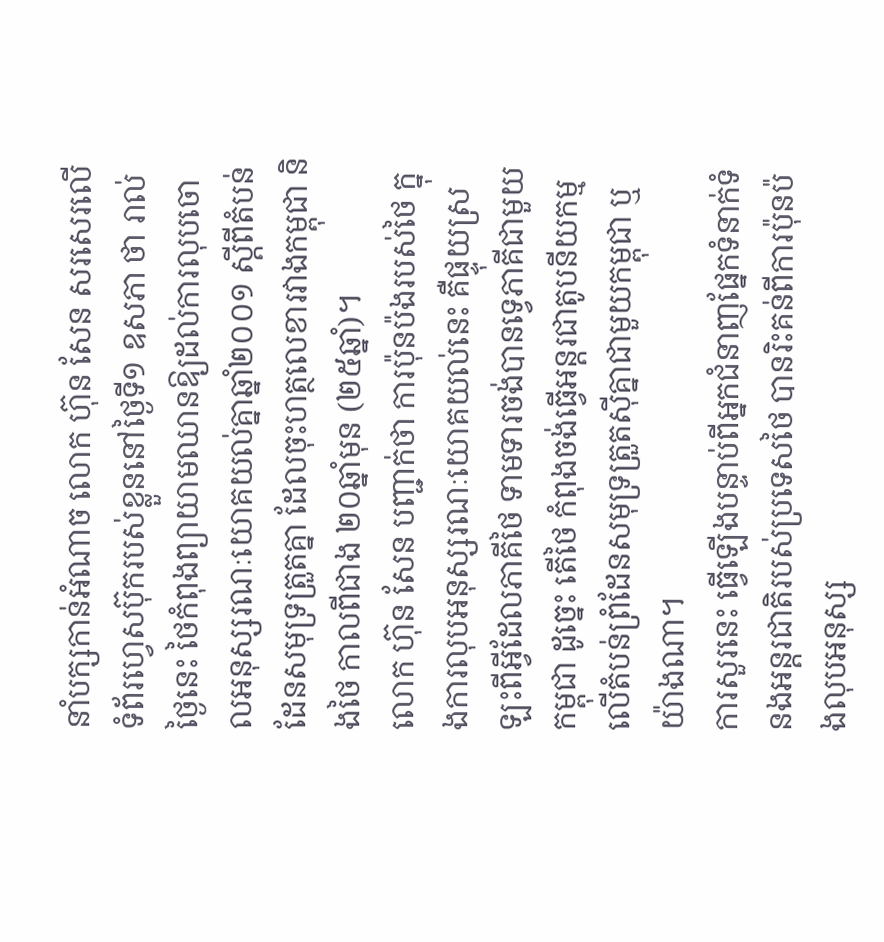នាំបក្សកាន់អំណាច លោក ហ៊ុន សែន សរសេរលើទំព័រហ្វេសប៊ុករបស់ខ្លួននៅថ្ងៃទី១ ឧសភា ថា រាល់ថ្ងៃនេះ ថៃកំពុងព្យាយាមឈានឱ្យដល់ការលុបចោលអនុស្សរណៈយោគយល់គ្នាឆ្នាំ២០០១ ស្ដីពីតំបន់ដែនសមុទ្រត្រួតគ្នា ដែលចុះហត្ថលេខារវាងកម្ពុជា និងថៃ កាលពីជាង ២០ឆ្នាំមុន (២៥ឆ្នាំ)។
លោក ហ៊ុន សែន បញ្ជាក់ថា ការប៉ុនប៉ងរបស់ថៃ ក្នុងការលុបអនុស្សរណៈយោគយល់នេះ គឺផ្ទុយស្រឡះពីអ្វីដែលភាគីថៃ ទាមទារចង់បានទ្វេភាគីជាមួយកម្ពុជា ដូច្នេះ តើថៃ កំពុងចង់ធ្វើអន្តរជាតូបនីយកម្មលើតំបន់ព្រំដែនសមុទ្រត្រួតស៊ីគ្នាជាមួយកម្ពុជា ឬយ៉ាងណា។
ការសួរនេះ ធ្វើឡើងបន្ទាប់ពីអ្នកជំនាញផ្នែកទំនាក់ទំនងអន្តរជាតិរបស់ប្រទេសថៃ បានរិះគន់ពីការប៉ុនប៉ងលុបអនុស្ស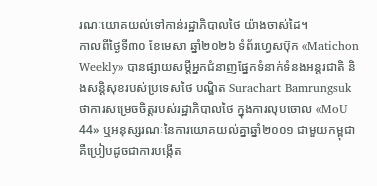រណៈយោគយល់ទៅកាន់រដ្ឋាភិបាលថៃ យ៉ាងចាស់ដៃ។
កាលពីថ្ងៃទី៣០ ខែមេសា ឆ្នាំ២០២៦ ទំព័រហ្វេសប៊ុក «Matichon Weekly» បានផ្សាយសម្ដីអ្នកជំនាញផ្នែកទំនាក់ទំនងអន្តរជាតិ និងសន្តិសុខរបស់ប្រទេសថៃ បណ្ឌិត Surachart Bamrungsuk ថាការសម្រេចចិត្តរបស់រដ្ឋាភិបាលថៃ ក្នុងការលុបចោល «MoU 44» ឬអនុស្សរណៈនៃការយោគយល់គ្នាឆ្នាំ២០០១ ជាមួយកម្ពុជា គឺប្រៀបដូចជាការបង្កើត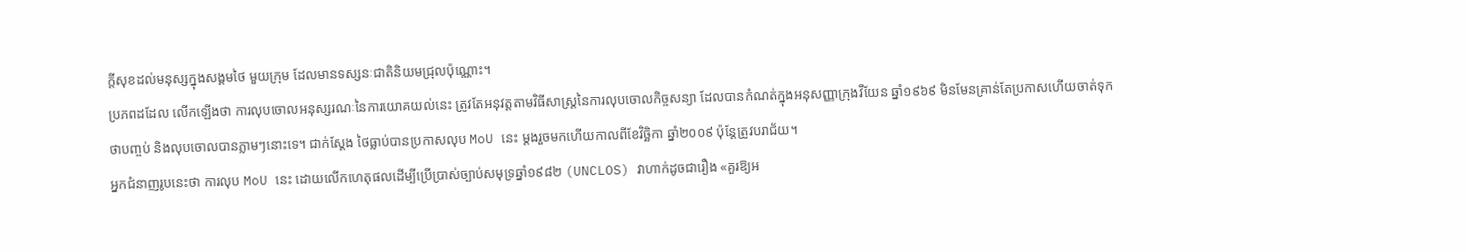ក្ដីសុខដល់មនុស្សក្នុងសង្គមថៃ មួយក្រុម ដែលមានទស្សនៈជាតិនិយមជ្រុលប៉ុណ្ណោះ។
ប្រភពដដែល លើកឡើងថា ការលុបចោលអនុស្សរណៈនៃការយោគយល់នេះ ត្រូវតែអនុវត្តតាមវិធីសាស្ត្រនៃការលុបចោលកិច្ចសន្យា ដែលបានកំណត់ក្នុងអនុសញ្ញាក្រុងវីយែន ឆ្នាំ១៩៦៩ មិនមែនគ្រាន់តែប្រកាសហើយចាត់ទុកថាបញ្ចប់ និងលុបចោលបានភ្លាមៗនោះទេ។ ជាក់ស្តែង ថៃធ្លាប់បានប្រកាសលុប MoU នេះ ម្តងរួចមកហើយកាលពីខែវិច្ឆិកា ឆ្នាំ២០០៩ ប៉ុន្តែត្រូវបរាជ័យ។
អ្នកជំនាញរូបនេះថា ការលុប MoU នេះ ដោយលើកហេតុផលដើម្បីប្រើប្រាស់ច្បាប់សមុទ្រឆ្នាំ១៩៨២ (UNCLOS) វាហាក់ដូចជារឿង «គួរឱ្យអ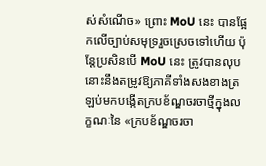ស់សំណើច» ព្រោះ MoU នេះ បានផ្អែកលើច្បាប់សមុទ្ររួចស្រេចទៅហើយ ប៉ុន្តែប្រសិនបើ MoU នេះ ត្រូវបានលុប នោះនឹងតម្រូវឱ្យភាគីទាំងសងខាងត្រឡប់មកបង្កើតក្របខ័ណ្ឌចរចាថ្មីក្នុងលក្ខណៈនៃ «ក្របខ័ណ្ឌចរចា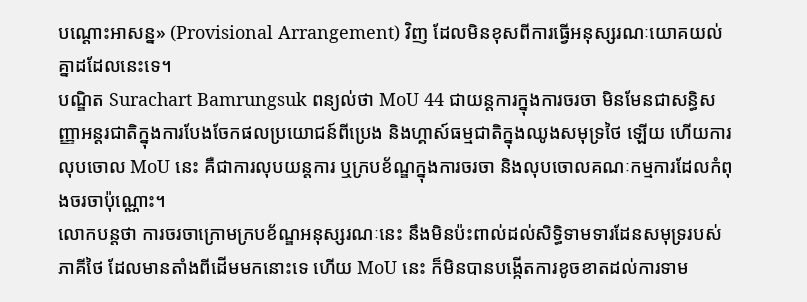បណ្ដោះអាសន្ន» (Provisional Arrangement) វិញ ដែលមិនខុសពីការធ្វើអនុស្សរណៈយោគយល់គ្នាដដែលនេះទេ។
បណ្ឌិត Surachart Bamrungsuk ពន្យល់ថា MoU 44 ជាយន្តការក្នុងការចរចា មិនមែនជាសន្ធិសញ្ញាអន្តរជាតិក្នុងការបែងចែកផលប្រយោជន៍ពីប្រេង និងហ្គាស៍ធម្មជាតិក្នុងឈូងសមុទ្រថៃ ឡើយ ហើយការលុបចោល MoU នេះ គឺជាការលុបយន្តការ ឬក្របខ័ណ្ឌក្នុងការចរចា និងលុបចោលគណៈកម្មការដែលកំពុងចរចាប៉ុណ្ណោះ។
លោកបន្តថា ការចរចាក្រោមក្របខ័ណ្ឌអនុស្សរណៈនេះ នឹងមិនប៉ះពាល់ដល់សិទ្ធិទាមទារដែនសមុទ្ររបស់ភាគីថៃ ដែលមានតាំងពីដើមមកនោះទេ ហើយ MoU នេះ ក៏មិនបានបង្កើតការខូចខាតដល់ការទាម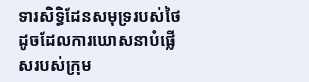ទារសិទ្ធិដែនសមុទ្ររបស់ថៃ ដូចដែលការឃោសនាបំផ្លើសរបស់ក្រុម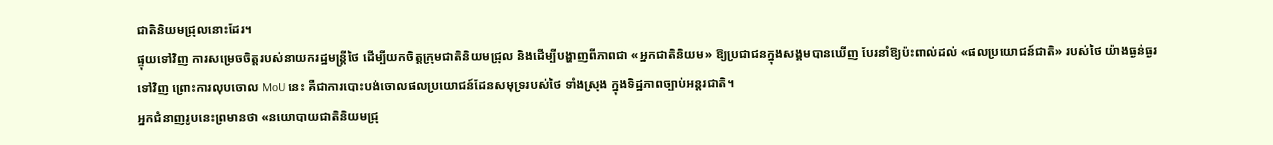ជាតិនិយមជ្រុលនោះដែរ។
ផ្ទុយទៅវិញ ការសម្រេចចិត្តរបស់នាយករដ្ឋមន្ត្រីថៃ ដើម្បីយកចិត្តក្រុមជាតិនិយមជ្រុល និងដើម្បីបង្ហាញពីភាពជា «អ្នកជាតិនិយម» ឱ្យប្រជាជនក្នុងសង្គមបានឃើញ បែរនាំឱ្យប៉ះពាល់ដល់ «ផលប្រយោជន៍ជាតិ» របស់ថៃ យ៉ាងធ្ងន់ធ្ងរទៅវិញ ព្រោះការលុបចោល MoU នេះ គឺជាការបោះបង់ចោលផលប្រយោជន៍ដែនសមុទ្ររបស់ថៃ ទាំងស្រុង ក្នុងទិដ្ឋភាពច្បាប់អន្តរជាតិ។
អ្នកជំនាញរូបនេះព្រមានថា «នយោបាយជាតិនិយមជ្រុ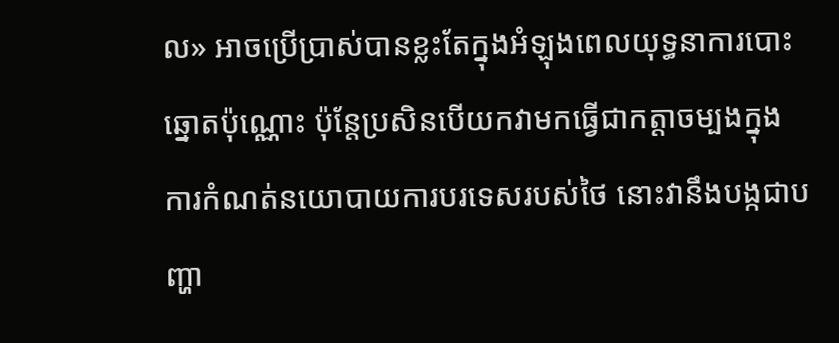ល» អាចប្រើប្រាស់បានខ្លះតែក្នុងអំឡុងពេលយុទ្ធនាការបោះឆ្នោតប៉ុណ្ណោះ ប៉ុន្តែប្រសិនបើយកវាមកធ្វើជាកត្តាចម្បងក្នុងការកំណត់នយោបាយការបរទេសរបស់ថៃ នោះវានឹងបង្កជាបញ្ហា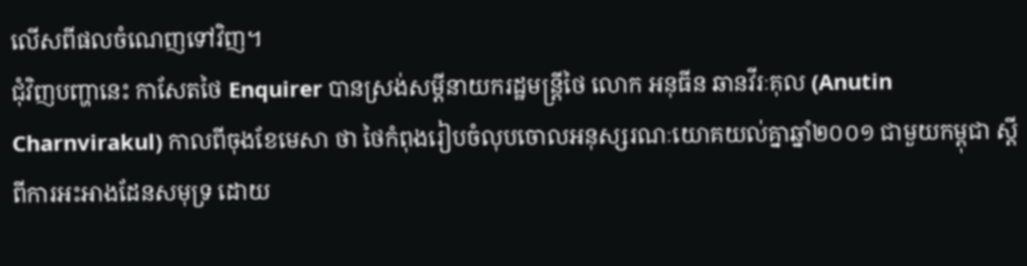លើសពីផលចំណេញទៅវិញ។
ជុំវិញបញ្ហានេះ កាសែតថៃ Enquirer បានស្រង់សម្ដីនាយករដ្ឋមន្ត្រីថៃ លោក អនុធីន ឆានវីរៈគុល (Anutin Charnvirakul) កាលពីចុងខែមេសា ថា ថៃកំពុងរៀបចំលុបចោលអនុស្សរណៈយោគយល់គ្នាឆ្នាំ២០០១ ជាមួយកម្ពុជា ស្ដីពីការអះអាងដែនសមុទ្រ ដោយ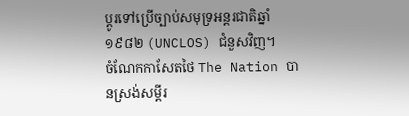ប្តូរទៅប្រើច្បាប់សមុទ្រអន្តរជាតិឆ្នាំ១៩៨២ (UNCLOS) ជំនួសវិញ។
ចំណែកកាសែតថៃ The Nation បានស្រង់សម្ដីរ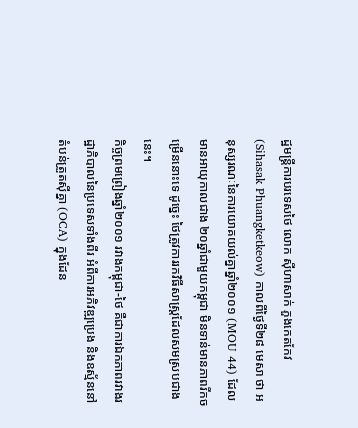ដ្ឋមន្ត្រីការបរទេសថៃ លោក ស៊ីហាសាក់ ភួងកេតកែវ (Sihasak Phuangketkeow) កាលពីថ្ងៃទី២៨ មេសា ថា អនុស្សរណៈនៃការយោគយល់គ្នាឆ្នាំ២០០១ (MOU 44) ដែលមានអាយុកាលជាង ២០ឆ្នាំជាមួយកម្ពុជា មិនទាន់មានភាពរីកចម្រើននោះទេ ដូច្នេះ ថៃត្រូវការរកវិធីសាស្ត្រដែលសមស្របជាងនេះ។
កិច្ចព្រមព្រៀងឆ្នាំ២០០១ រវាងកម្ពុជា-ថៃ គឺជាការឯកភាពរវាងរដ្ឋាភិបាលនៃប្រទេសទាំងពីរ អំពីការអភិវឌ្ឍប្រេង និងឧស្ម័ននៅតំបន់ត្រួតស៊ីគ្នា (OCA) ក្នុងដែន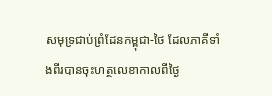សមុទ្រជាប់ព្រំដែនកម្ពុជា-ថៃ ដែលភាគីទាំងពីរបានចុះហត្ថលេខាកាលពីថ្ងៃ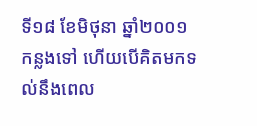ទី១៨ ខែមិថុនា ឆ្នាំ២០០១ កន្លងទៅ ហើយបើគិតមកទល់នឹងពេល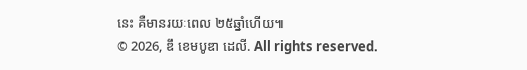នេះ គឺមានរយៈពេល ២៥ឆ្នាំហើយ៕
© 2026, ឌឹ ខេមបូឌា ដេលី. All rights reserved.